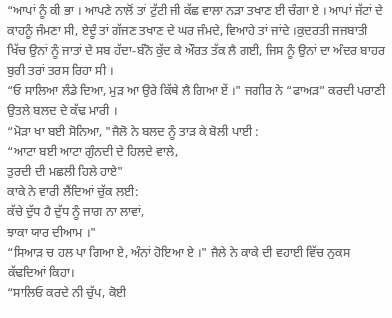“ਆਪਾਂ ਨੂੰ ਕੀ ਭਾ । ਆਪਣੇ ਨਾਲੋਂ ਤਾਂ ਟੁੱਟੀ ਜੀ ਕੱਛ ਵਾਲਾ ਨੜਾ ਤਖਾਣ ਈ ਚੰਗਾ ਏ । ਆਪਾਂ ਜੱਟਾਂ ਦੇ ਕਾਹਨੂੰ ਜੰਮਣਾ ਸੀ, ਏਦੂੰ ਤਾਂ ਗੱਜਣ ਤਖਾਣ ਦੇ ਘਰ ਜੰਮਦੇ, ਵਿਆਹੇ ਤਾਂ ਜਾਂਦੇ ।ਕੁਦਰਤੀ ਜਜਬਾਤੀ ਖਿੱਚ ਉਨਾਂ ਨੂੰ ਜਾਤਾਂ ਦੇ ਸਬ ਹੱਦਾ-ਬੰਨੋ ਕੁੱਦ ਕੇ ਔਰਤ ਤੱਕ ਲੈ ਗਈ, ਜਿਸ ਨੂੰ ਉਨਾਂ ਦਾ ਅੰਦਰ ਬਾਹਰ ਬੁਰੀ ਤਰਾਂ ਤਰਸ ਰਿਹਾ ਸੀ ।
“ਓ ਸਾਲਿਆ ਲੰਡੇ ਦਿਆ, ਮੁੜ ਆ ਉਰੇ ਕਿੱਥੇ ਲੈ ਗਿਆ ਏਂ ।" ਜਗੀਰ ਨੇ “ਫਾਅੜ” ਕਰਦੀ ਪਰਾਣੀ ਉਤਲੇ ਬਲਦ ਦੇ ਕੱਢ ਮਾਰੀ ।
“ਮੋੜਾ ਖਾ ਬਈ ਸੋਨਿਆ, "ਜੈਲੋ ਨੇ ਬਲਦ ਨੂੰ ਤਾੜ ਕੇ ਬੋਲੀ ਪਾਈ :
“ਆਟਾ ਬਈ ਆਟਾ ਗੁੰਨਦੀ ਦੇ ਹਿਲਦੇ ਵਾਲੇ,
ਤੁਰਦੀ ਦੀ ਮਛਲੀ ਹਿਲੇ ਹਾਏ"
ਕਾਕੇ ਨੇ ਵਾਰੀ ਲੈਂਦਿਆਂ ਚੁੱਕ ਲਈ:
ਕੱਚੇ ਦੁੱਧ ਹੈ ਦੁੱਧ ਨੂੰ ਜਾਗ ਨਾ ਲਾਵਾਂ,
ਝਾਕਾ ਯਾਰ ਦੀਆਮ ।"
“ਸਿਆੜ ਚ ਹਲ ਪਾ ਗਿਆ ਏ, ਅੰਨਾਂ ਹੋਇਆ ਏ ।" ਜੈਲੇ ਨੇ ਕਾਕੇ ਦੀ ਵਹਾਈ ਵਿੱਚ ਨੁਕਸ ਕੱਢਦਿਆਂ ਕਿਹਾ।
“ਸਾਲਿਓ ਕਰਦੇ ਨੀ ਚੁੱਪ, ਕੋਈ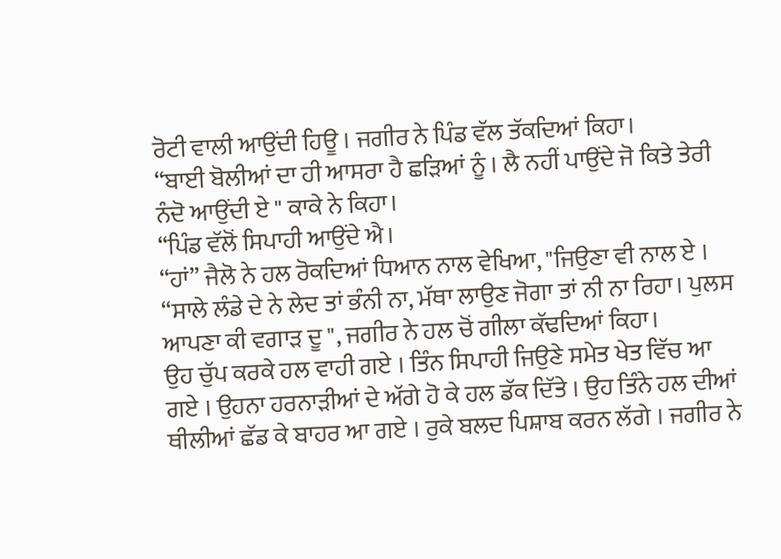ਰੋਟੀ ਵਾਲੀ ਆਉਂਦੀ ਹਿਊ । ਜਗੀਰ ਨੇ ਪਿੰਡ ਵੱਲ ਤੱਕਦਿਆਂ ਕਿਹਾ।
“ਬਾਈ ਬੋਲੀਆਂ ਦਾ ਹੀ ਆਸਰਾ ਹੈ ਛੜਿਆਂ ਨੂੰ । ਲੈ ਨਹੀਂ ਪਾਉਂਦੇ ਜੋ ਕਿਤੇ ਤੇਰੀ ਨੰਦੋ ਆਉਂਦੀ ਏ " ਕਾਕੇ ਨੇ ਕਿਹਾ।
“ਪਿੰਡ ਵੱਲੋਂ ਸਿਪਾਹੀ ਆਉਂਦੇ ਐ।
“ਹਾਂ” ਜੈਲੋ ਨੇ ਹਲ ਰੋਕਦਿਆਂ ਧਿਆਨ ਨਾਲ ਵੇਖਿਆ, "ਜਿਉਣਾ ਵੀ ਨਾਲ ਏ ।
“ਸਾਲੇ ਲੰਡੇ ਦੇ ਨੇ ਲੇਦ ਤਾਂ ਭੰਨੀ ਨਾ, ਮੱਥਾ ਲਾਉਣ ਜੋਗਾ ਤਾਂ ਨੀ ਨਾ ਰਿਹਾ। ਪੁਲਸ ਆਪਣਾ ਕੀ ਵਗਾੜ ਦੂ ", ਜਗੀਰ ਨੇ ਹਲ ਚੋਂ ਗੀਲਾ ਕੱਢਦਿਆਂ ਕਿਹਾ।
ਉਹ ਚੁੱਪ ਕਰਕੇ ਹਲ ਵਾਹੀ ਗਏ । ਤਿੰਨ ਸਿਪਾਹੀ ਜਿਉਣੇ ਸਮੇਤ ਖੇਤ ਵਿੱਚ ਆ ਗਏ । ਉਹਨਾ ਹਰਨਾੜੀਆਂ ਦੇ ਅੱਗੇ ਹੋ ਕੇ ਹਲ ਡੱਕ ਦਿੱਤੇ । ਉਹ ਤਿੰਨੇ ਹਲ ਦੀਆਂ ਥੀਲੀਆਂ ਛੱਡ ਕੇ ਬਾਹਰ ਆ ਗਏ । ਰੁਕੇ ਬਲਦ ਪਿਸ਼ਾਬ ਕਰਨ ਲੱਗੇ । ਜਗੀਰ ਨੇ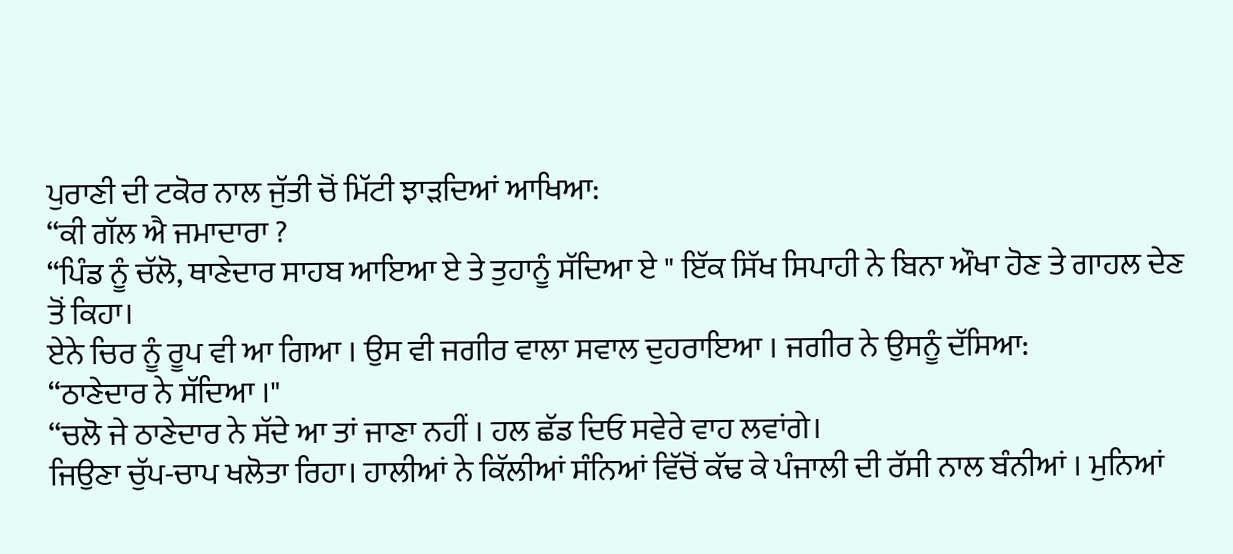ਪੁਰਾਣੀ ਦੀ ਟਕੋਰ ਨਾਲ ਜੁੱਤੀ ਚੋਂ ਮਿੱਟੀ ਝਾੜਦਿਆਂ ਆਖਿਆ:
“ਕੀ ਗੱਲ ਐ ਜਮਾਦਾਰਾ ?
“ਪਿੰਡ ਨੂੰ ਚੱਲੋ, ਥਾਣੇਦਾਰ ਸਾਹਬ ਆਇਆ ਏ ਤੇ ਤੁਹਾਨੂੰ ਸੱਦਿਆ ਏ " ਇੱਕ ਸਿੱਖ ਸਿਪਾਹੀ ਨੇ ਬਿਨਾ ਔਖਾ ਹੋਣ ਤੇ ਗਾਹਲ ਦੇਣ ਤੋਂ ਕਿਹਾ।
ਏਨੇ ਚਿਰ ਨੂੰ ਰੂਪ ਵੀ ਆ ਗਿਆ । ਉਸ ਵੀ ਜਗੀਰ ਵਾਲਾ ਸਵਾਲ ਦੁਹਰਾਇਆ । ਜਗੀਰ ਨੇ ਉਸਨੂੰ ਦੱਸਿਆ:
“ਠਾਣੇਦਾਰ ਨੇ ਸੱਦਿਆ ।"
“ਚਲੋ ਜੇ ਠਾਣੇਦਾਰ ਨੇ ਸੱਦੇ ਆ ਤਾਂ ਜਾਣਾ ਨਹੀਂ । ਹਲ ਛੱਡ ਦਿਓ ਸਵੇਰੇ ਵਾਹ ਲਵਾਂਗੇ।
ਜਿਉਣਾ ਚੁੱਪ-ਚਾਪ ਖਲੋਤਾ ਰਿਹਾ। ਹਾਲੀਆਂ ਨੇ ਕਿੱਲੀਆਂ ਸੰਨਿਆਂ ਵਿੱਚੋਂ ਕੱਢ ਕੇ ਪੰਜਾਲੀ ਦੀ ਰੱਸੀ ਨਾਲ ਬੰਨੀਆਂ । ਮੁਨਿਆਂ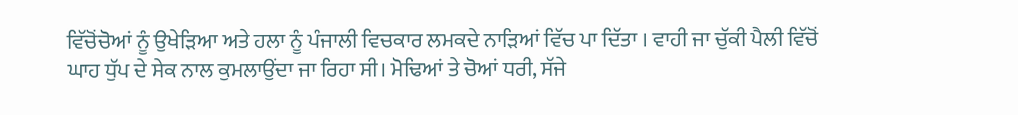ਵਿੱਚੋਂਚੋਆਂ ਨੂੰ ਉਖੇੜਿਆ ਅਤੇ ਹਲਾ ਨੂੰ ਪੰਜਾਲੀ ਵਿਚਕਾਰ ਲਮਕਦੇ ਨਾੜਿਆਂ ਵਿੱਚ ਪਾ ਦਿੱਤਾ । ਵਾਹੀ ਜਾ ਚੁੱਕੀ ਪੈਲੀ ਵਿੱਚੋਂ ਘਾਹ ਧੁੱਪ ਦੇ ਸੇਕ ਨਾਲ ਕੁਮਲਾਉਂਦਾ ਜਾ ਰਿਹਾ ਸੀ। ਮੋਢਿਆਂ ਤੇ ਚੋਆਂ ਧਰੀ, ਸੱਜੇ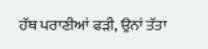ਹੱਥ ਪਰਾਣੀਆਂ ਫੜੀ, ਉਨਾਂ ਤੱਤਾ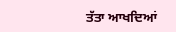ਤੱਤਾ ਆਖਦਿਆਂ